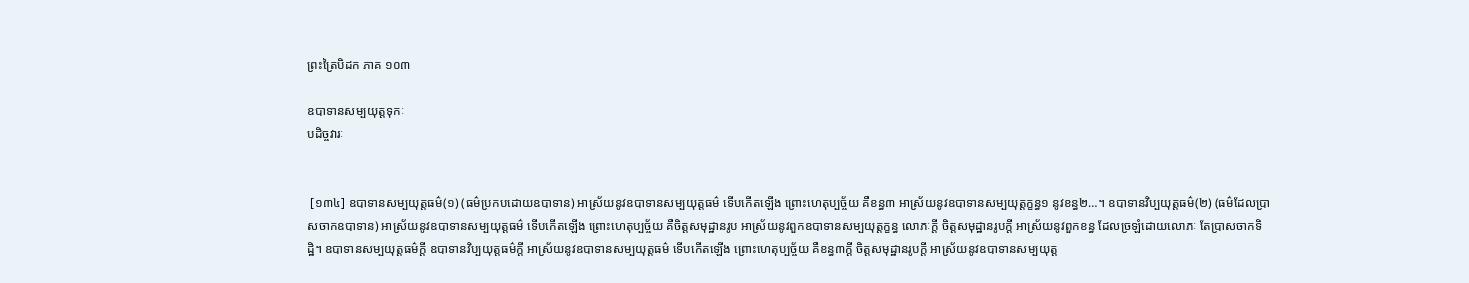ព្រះត្រៃបិដក ភាគ ១០៣

ឧបាទានសម្បយុត្តទុកៈ
បដិច្ចវារៈ


 [១៣៤] ឧបាទានសម្បយុត្តធម៌(១) (ធម៌ប្រកបដោយឧបាទាន) អាស្រ័យនូវឧបាទានសម្បយុត្តធម៌ ទើបកើតឡើង ព្រោះហេតុប្បច្ច័យ គឺខន្ធ៣ អាស្រ័យនូវឧបាទានសម្បយុត្តក្ខន្ធ១ នូវខន្ធ២…។ ឧបាទានវិប្បយុត្តធម៌(២) (ធម៌ដែលប្រាសចាកឧបាទាន) អាស្រ័យនូវឧបាទានសម្បយុត្តធម៌ ទើបកើតឡើង ព្រោះហេតុប្បច្ច័យ គឺចិត្តសមុដ្ឋានរូប អាស្រ័យនូវពួកឧបាទានសម្បយុត្តក្ខន្ធ លោភៈក្តី ចិត្តសមុដ្ឋានរូបក្តី អាស្រ័យនូវពួកខន្ធ ដែលច្រឡំដោយលោភៈ តែប្រាសចាកទិដ្ឋិ។ ឧបាទានសម្បយុត្តធម៌ក្តី ឧបាទានវិប្បយុត្តធម៌ក្តី អាស្រ័យនូវឧបាទានសម្បយុត្តធម៌ ទើបកើតឡើង ព្រោះហេតុប្បច្ច័យ គឺខន្ធ៣ក្តី ចិត្តសមុដ្ឋានរូបក្តី អាស្រ័យនូវឧបាទានសម្បយុត្ត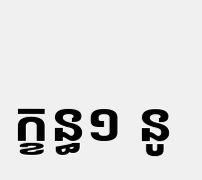ក្ខន្ធ១ នូ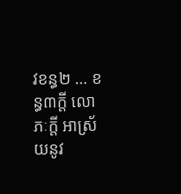វខន្ធ២ … ខន្ធ៣ក្តី លោភៈក្តី អាស្រ័យនូវ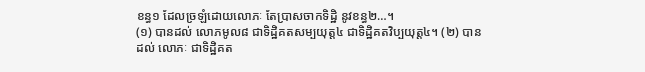ខន្ធ១ ដែលច្រឡំដោយលោភៈ តែប្រាសចាកទិដ្ឋិ នូវខន្ធ២…។
(១) បានដល់ លោភមូល៨ ជាទិដ្ឋិគតសម្បយុត្ត៤ ជាទិដ្ឋិគតវិប្បយុត្ត៤។ (២) បានដល់ លោភៈ ជាទិដ្ឋិគត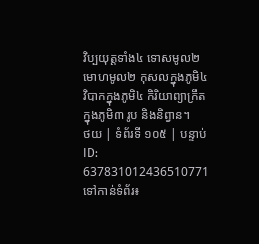វិប្បយុត្តទាំង៤ ទោសមូល២ មោហមូល២ កុសលក្នុងភូមិ៤ វិបាកក្នុងភូមិ៤ កិរិយាព្យាក្រឹត ក្នុងភូមិ៣ រូប និងនិព្វាន។
ថយ | ទំព័រទី ១០៥ | បន្ទាប់
ID: 637831012436510771
ទៅកាន់ទំព័រ៖